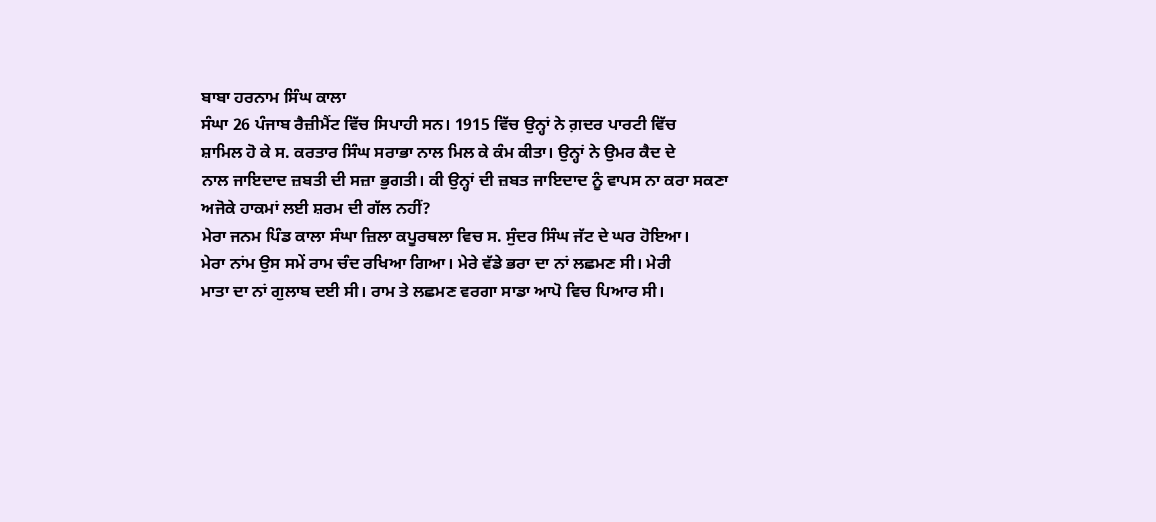ਬਾਬਾ ਹਰਨਾਮ ਸਿੰਘ ਕਾਲਾ
ਸੰਘਾ 26 ਪੰਜਾਬ ਰੈਜ਼ੀਮੈਂਟ ਵਿੱਚ ਸਿਪਾਹੀ ਸਨ। 1915 ਵਿੱਚ ਉਨ੍ਹਾਂ ਨੇ ਗ਼ਦਰ ਪਾਰਟੀ ਵਿੱਚ
ਸ਼ਾਮਿਲ ਹੋ ਕੇ ਸ. ਕਰਤਾਰ ਸਿੰਘ ਸਰਾਭਾ ਨਾਲ ਮਿਲ ਕੇ ਕੰਮ ਕੀਤਾ। ਉਨ੍ਹਾਂ ਨੇ ਉਮਰ ਕੈਦ ਦੇ
ਨਾਲ ਜਾਇਦਾਦ ਜ਼ਬਤੀ ਦੀ ਸਜ਼ਾ ਭੁਗਤੀ। ਕੀ ਉਨ੍ਹਾਂ ਦੀ ਜ਼ਬਤ ਜਾਇਦਾਦ ਨੂੰ ਵਾਪਸ ਨਾ ਕਰਾ ਸਕਣਾ
ਅਜੋਕੇ ਹਾਕਮਾਂ ਲਈ ਸ਼ਰਮ ਦੀ ਗੱਲ ਨਹੀਂ?
ਮੇਰਾ ਜਨਮ ਪਿੰਡ ਕਾਲਾ ਸੰਘਾ ਜ਼ਿਲਾ ਕਪੂਰਥਲਾ ਵਿਚ ਸ. ਸੁੰਦਰ ਸਿੰਘ ਜੱਟ ਦੇ ਘਰ ਹੋਇਆ।
ਮੇਰਾ ਨਾਂਮ ਉਸ ਸਮੇਂ ਰਾਮ ਚੰਦ ਰਖਿਆ ਗਿਆ। ਮੇਰੇ ਵੱਡੇ ਭਰਾ ਦਾ ਨਾਂ ਲਛਮਣ ਸੀ। ਮੇਰੀ
ਮਾਤਾ ਦਾ ਨਾਂ ਗੁਲਾਬ ਦਈ ਸੀ। ਰਾਮ ਤੇ ਲਛਮਣ ਵਰਗਾ ਸਾਡਾ ਆਪੋ ਵਿਚ ਪਿਆਰ ਸੀ।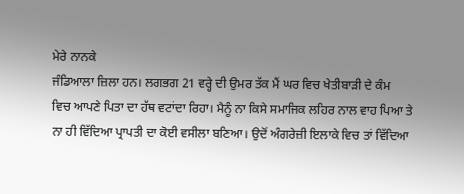ਮੇਰੇ ਨਾਨਕੇ
ਜੰਡਿਆਲਾ ਜ਼ਿਲਾ ਹਨ। ਲਗਭਗ 21 ਵਰ੍ਹੇ ਦੀ ਉਮਰ ਤੱਕ ਮੈਂ ਘਰ ਵਿਚ ਖੇਤੀਬਾੜੀ ਦੇ ਕੰਮ
ਵਿਚ ਆਪਣੇ ਪਿਤਾ ਦਾ ਹੱਥ ਵਟਾਂਦਾ ਰਿਹਾ। ਮੈਨੂੰ ਨਾ ਕਿਸੇ ਸਮਾਜਿਕ ਲਹਿਰ ਨਾਲ ਵਾਹ ਪਿਆ ਤੇ
ਨਾ ਹੀ ਵਿੱਦਿਆ ਪ੍ਰਾਪਤੀ ਦਾ ਕੋਈ ਵਸੀਲਾ ਬਣਿਆ। ਉਦੋਂ ਅੰਗਰੇਜ਼ੀ ਇਲਾਕੇ ਵਿਚ ਤਾਂ ਵਿੱਦਿਆ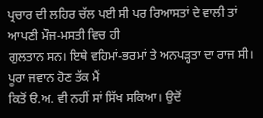ਪ੍ਰਚਾਰ ਦੀ ਲਹਿਰ ਚੱਲ ਪਈ ਸੀ ਪਰ ਰਿਆਸਤਾਂ ਦੇ ਵਾਲੀ ਤਾਂ ਆਪਣੀ ਮੌਜ-ਮਸਤੀ ਵਿਚ ਹੀ
ਗੁਲਤਾਨ ਸਨ। ਇਥੇ ਵਹਿਮਾਂ-ਭਰਮਾਂ ਤੇ ਅਨਪੜ੍ਹਤਾ ਦਾ ਰਾਜ ਸੀ। ਪੂਰਾ ਜਵਾਨ ਹੋਣ ਤੱਕ ਮੈਂ
ਕਿਤੋਂ ੳ.ਅ. ਵੀ ਨਹੀਂ ਸਾਂ ਸਿੱਖ ਸਕਿਆ। ਉਦੋਂ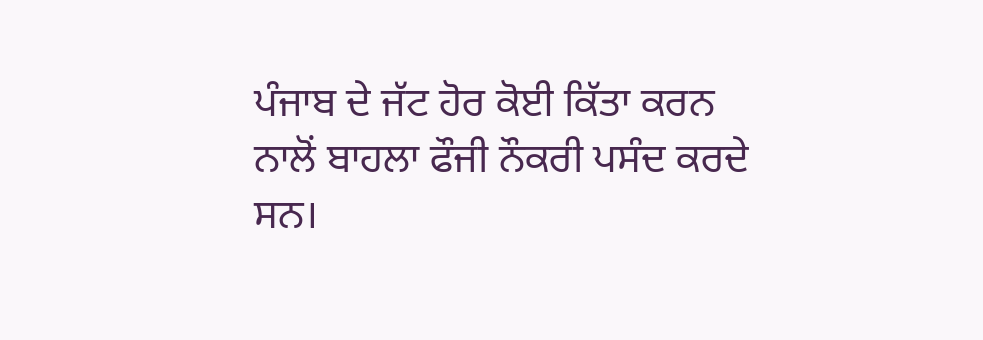ਪੰਜਾਬ ਦੇ ਜੱਟ ਹੋਰ ਕੋਈ ਕਿੱਤਾ ਕਰਨ
ਨਾਲੋਂ ਬਾਹਲਾ ਫੌਜੀ ਨੌਕਰੀ ਪਸੰਦ ਕਰਦੇ ਸਨ।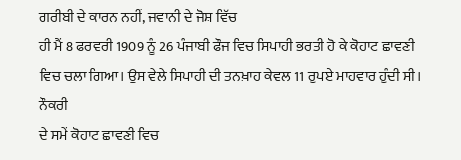ਗਰੀਬੀ ਦੇ ਕਾਰਨ ਨਹੀਂ, ਜਵਾਨੀ ਦੇ ਜੋਸ਼ ਵਿੱਚ
ਹੀ ਮੈਂ 8 ਫਰਵਰੀ 1909 ਨੂੰ 26 ਪੰਜਾਬੀ ਫੌਜ ਵਿਚ ਸਿਪਾਹੀ ਭਰਤੀ ਹੋ ਕੇ ਕੋਹਾਟ ਛਾਵਣੀ
ਵਿਚ ਚਲਾ ਗਿਆ। ਉਸ ਵੇਲੇ ਸਿਪਾਹੀ ਦੀ ਤਨਖ਼ਾਹ ਕੇਵਲ 11 ਰੁਪਏ ਮਾਹਵਾਰ ਹੁੰਦੀ ਸੀ। ਨੌਕਰੀ
ਦੇ ਸਮੇਂ ਕੋਹਾਟ ਛਾਵਣੀ ਵਿਚ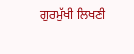ਗੁਰਮੁੱਖੀ ਲਿਖਣੀ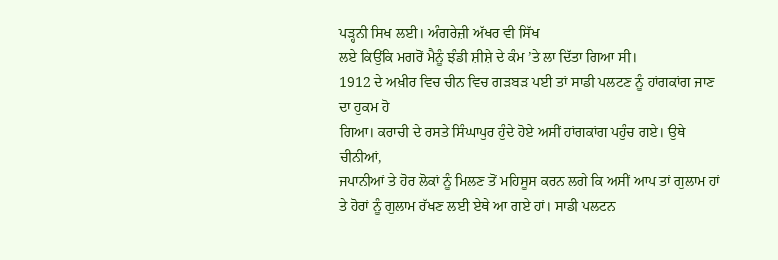ਪੜ੍ਹਨੀ ਸਿਖ ਲਈ। ਅੰਗਰੇਜ਼ੀ ਅੱਖਰ ਵੀ ਸਿੱਖ
ਲਏ ਕਿਉਂਕਿ ਮਗਰੋਂ ਮੈਨੂੰ ਝੰਡੀ ਸ਼ੀਸ਼ੇ ਦੇ ਕੰਮ ’ਤੇ ਲਾ ਦਿੱਤਾ ਗਿਆ ਸੀ।
1912 ਦੇ ਅਖ਼ੀਰ ਵਿਚ ਚੀਨ ਵਿਚ ਗੜਬੜ ਪਈ ਤਾਂ ਸਾਡੀ ਪਲਟਣ ਨੂੰ ਹਾਂਗਕਾਂਗ ਜਾਣ ਦਾ ਹੁਕਮ ਹੋ
ਗਿਆ। ਕਰਾਚੀ ਦੇ ਰਸਤੇ ਸਿੰਘਾਪੁਰ ਹੁੰਦੇ ਹੋਏ ਅਸੀਂ ਹਾਂਗਕਾਂਗ ਪਹੁੰਚ ਗਏ। ਉਥੇ ਚੀਨੀਆਂ,
ਜਪਾਨੀਆਂ ਤੇ ਹੋਰ ਲੋਕਾਂ ਨੂੰ ਮਿਲਣ ਤੋਂ ਮਹਿਸੂਸ ਕਰਨ ਲਗੇ ਕਿ ਅਸੀਂ ਆਪ ਤਾਂ ਗੁਲਾਮ ਹਾਂ
ਤੇ ਹੋਰਾਂ ਨੂੰ ਗੁਲਾਮ ਰੱਖਣ ਲਈ ਏਥੇ ਆ ਗਏ ਹਾਂ। ਸਾਡੀ ਪਲਟਨ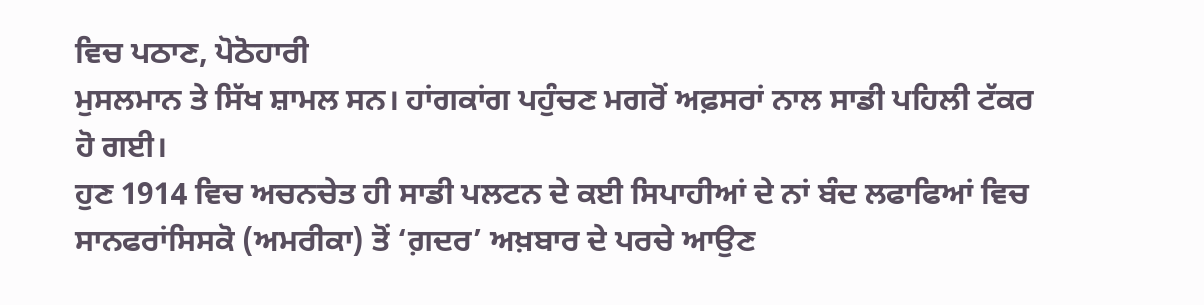ਵਿਚ ਪਠਾਣ, ਪੋਠੋਹਾਰੀ
ਮੁਸਲਮਾਨ ਤੇ ਸਿੱਖ ਸ਼ਾਮਲ ਸਨ। ਹਾਂਗਕਾਂਗ ਪਹੁੰਚਣ ਮਗਰੋਂ ਅਫ਼ਸਰਾਂ ਨਾਲ ਸਾਡੀ ਪਹਿਲੀ ਟੱਕਰ
ਹੋ ਗਈ।
ਹੁਣ 1914 ਵਿਚ ਅਚਨਚੇਤ ਹੀ ਸਾਡੀ ਪਲਟਨ ਦੇ ਕਈ ਸਿਪਾਹੀਆਂ ਦੇ ਨਾਂ ਬੰਦ ਲਫਾਫਿਆਂ ਵਿਚ
ਸਾਨਫਰਾਂਸਿਸਕੋ (ਅਮਰੀਕਾ) ਤੋਂ ‘ਗ਼ਦਰ’ ਅਖ਼ਬਾਰ ਦੇ ਪਰਚੇ ਆਉਣ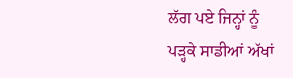ਲੱਗ ਪਏ ਜਿਨ੍ਹਾਂ ਨੂੰ
ਪੜ੍ਹਕੇ ਸਾਡੀਆਂ ਅੱਖਾਂ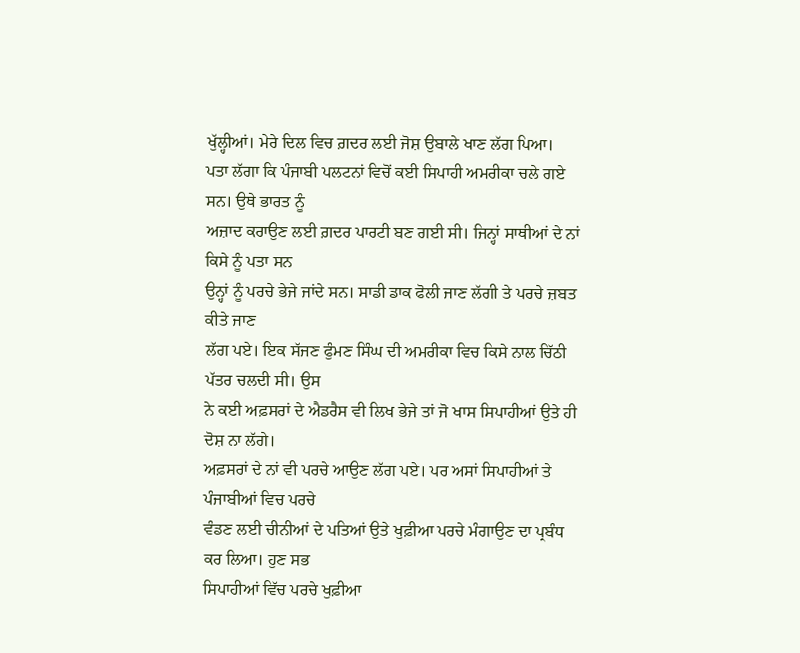ਖੁੱਲ੍ਹੀਆਂ। ਮੇਰੇ ਦਿਲ ਵਿਚ ਗ਼ਦਰ ਲਈ ਜੋਸ਼ ਉਬਾਲੇ ਖਾਣ ਲੱਗ ਪਿਆ।
ਪਤਾ ਲੱਗਾ ਕਿ ਪੰਜਾਬੀ ਪਲਟਨਾਂ ਵਿਚੋਂ ਕਈ ਸਿਪਾਹੀ ਅਮਰੀਕਾ ਚਲੇ ਗਏ ਸਨ। ਉਥੇ ਭਾਰਤ ਨੂੰ
ਅਜ਼ਾਦ ਕਰਾਉਣ ਲਈ ਗ਼ਦਰ ਪਾਰਟੀ ਬਣ ਗਈ ਸੀ। ਜਿਨ੍ਹਾਂ ਸਾਥੀਆਂ ਦੇ ਨਾਂ ਕਿਸੇ ਨੂੰ ਪਤਾ ਸਨ
ਉਨ੍ਹਾਂ ਨੂੰ ਪਰਚੇ ਭੇਜੇ ਜਾਂਦੇ ਸਨ। ਸਾਡੀ ਡਾਕ ਫੋਲੀ ਜਾਣ ਲੱਗੀ ਤੇ ਪਰਚੇ ਜ਼ਬਤ ਕੀਤੇ ਜਾਣ
ਲੱਗ ਪਏ। ਇਕ ਸੱਜਣ ਫੁੰਮਣ ਸਿੰਘ ਦੀ ਅਮਰੀਕਾ ਵਿਚ ਕਿਸੇ ਨਾਲ ਚਿੱਠੀ ਪੱਤਰ ਚਲਦੀ ਸੀ। ਉਸ
ਨੇ ਕਈ ਅਫ਼ਸਰਾਂ ਦੇ ਐਡਰੈਸ ਵੀ ਲਿਖ ਭੇਜੇ ਤਾਂ ਜੋ ਖਾਸ ਸਿਪਾਹੀਆਂ ਉਤੇ ਹੀ ਦੋਸ਼ ਨਾ ਲੱਗੇ।
ਅਫ਼ਸਰਾਂ ਦੇ ਨਾਂ ਵੀ ਪਰਚੇ ਆਉਣ ਲੱਗ ਪਏ। ਪਰ ਅਸਾਂ ਸਿਪਾਹੀਆਂ ਤੇ ਪੰਜਾਬੀਆਂ ਵਿਚ ਪਰਚੇ
ਵੰਡਣ ਲਈ ਚੀਨੀਆਂ ਦੇ ਪਤਿਆਂ ਉਤੇ ਖੁਫ਼ੀਆ ਪਰਚੇ ਮੰਗਾਉਣ ਦਾ ਪ੍ਰਬੰਧ ਕਰ ਲਿਆ। ਹੁਣ ਸਭ
ਸਿਪਾਹੀਆਂ ਵਿੱਚ ਪਰਚੇ ਖੁਫ਼ੀਆ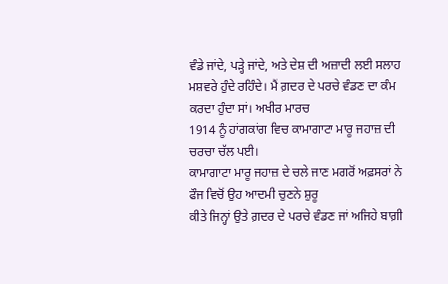ਵੰਡੇ ਜਾਂਦੇ, ਪੜ੍ਹੇ ਜਾਂਦੇ, ਅਤੇ ਦੇਸ਼ ਦੀ ਅਜ਼ਾਦੀ ਲਈ ਸਲਾਹ
ਮਸ਼ਵਰੇ ਹੁੰਦੇ ਰਹਿੰਦੇ। ਮੈਂ ਗ਼ਦਰ ਦੇ ਪਰਚੇ ਵੰਡਣ ਦਾ ਕੰਮ ਕਰਦਾ ਹੁੰਦਾ ਸਾਂ। ਅਖੀਰ ਮਾਰਚ
1914 ਨੂੰ ਹਾਂਗਕਾਂਗ ਵਿਚ ਕਾਮਾਗਾਟਾ ਮਾਰੂ ਜਹਾਜ਼ ਦੀ ਚਰਚਾ ਚੱਲ ਪਈ।
ਕਾਮਾਗਾਟਾ ਮਾਰੂ ਜਹਾਜ਼ ਦੇ ਚਲੇ ਜਾਣ ਮਗਰੋਂ ਅਫ਼ਸਰਾਂ ਨੇ ਫੌਜ ਵਿਚੋਂ ਉਹ ਆਦਮੀ ਚੁਣਨੇ ਸ਼ੁਰੂ
ਕੀਤੇ ਜਿਨ੍ਹਾਂ ਉਤੇ ਗ਼ਦਰ ਦੇ ਪਰਚੇ ਵੰਡਣ ਜਾਂ ਅਜਿਹੇ ਬਾਗ਼ੀ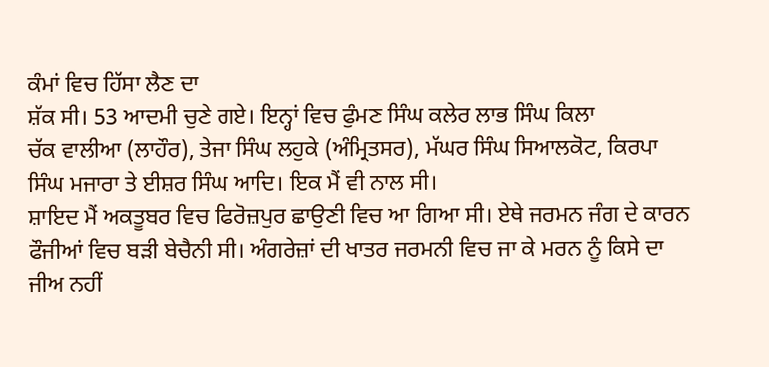ਕੰਮਾਂ ਵਿਚ ਹਿੱਸਾ ਲੈਣ ਦਾ
ਸ਼ੱਕ ਸੀ। 53 ਆਦਮੀ ਚੁਣੇ ਗਏ। ਇਨ੍ਹਾਂ ਵਿਚ ਫੁੰਮਣ ਸਿੰਘ ਕਲੇਰ ਲਾਭ ਸਿੰਘ ਕਿਲਾ
ਚੱਕ ਵਾਲੀਆ (ਲਾਹੌਰ), ਤੇਜਾ ਸਿੰਘ ਲਹੁਕੇ (ਅੰਮ੍ਰਿਤਸਰ), ਮੱਘਰ ਸਿੰਘ ਸਿਆਲਕੋਟ, ਕਿਰਪਾ
ਸਿੰਘ ਮਜਾਰਾ ਤੇ ਈਸ਼ਰ ਸਿੰਘ ਆਦਿ। ਇਕ ਮੈਂ ਵੀ ਨਾਲ ਸੀ।
ਸ਼ਾਇਦ ਮੈਂ ਅਕਤੂਬਰ ਵਿਚ ਫਿਰੋਜ਼ਪੁਰ ਛਾਉਣੀ ਵਿਚ ਆ ਗਿਆ ਸੀ। ਏਥੇ ਜਰਮਨ ਜੰਗ ਦੇ ਕਾਰਨ
ਫੌਜੀਆਂ ਵਿਚ ਬੜੀ ਬੇਚੈਨੀ ਸੀ। ਅੰਗਰੇਜ਼ਾਂ ਦੀ ਖਾਤਰ ਜਰਮਨੀ ਵਿਚ ਜਾ ਕੇ ਮਰਨ ਨੂੰ ਕਿਸੇ ਦਾ
ਜੀਅ ਨਹੀਂ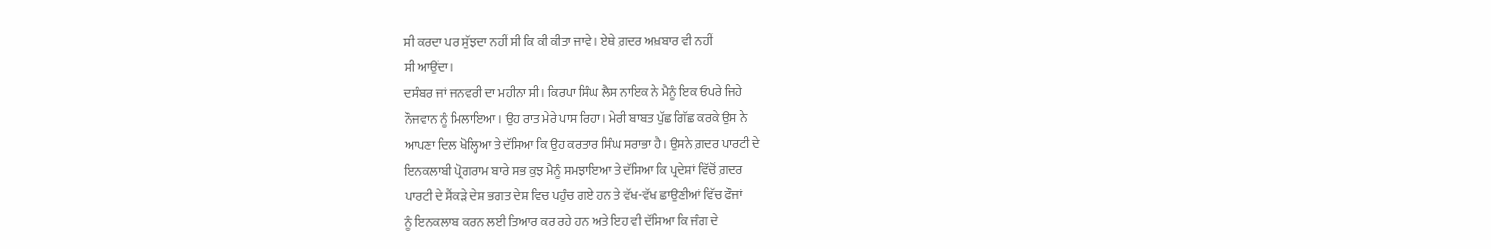ਸੀ ਕਰਦਾ ਪਰ ਸੁੱਝਦਾ ਨਹੀਂ ਸੀ ਕਿ ਕੀ ਕੀਤਾ ਜਾਵੇ। ਏਥੇ ਗ਼ਦਰ ਅਖ਼ਬਾਰ ਵੀ ਨਹੀਂ
ਸੀ ਆਉਂਦਾ।
ਦਸੰਬਰ ਜਾਂ ਜਨਵਰੀ ਦਾ ਮਹੀਨਾ ਸੀ। ਕਿਰਪਾ ਸਿੰਘ ਲੈਸ ਨਾਇਕ ਨੇ ਮੈਨੂੰ ਇਕ ਓਪਰੇ ਜਿਹੇ
ਨੌਜਵਾਨ ਨੂੰ ਮਿਲਾਇਆ। ਉਹ ਰਾਤ ਮੇਰੇ ਪਾਸ ਰਿਹਾ। ਮੇਰੀ ਬਾਬਤ ਪੁੱਛ ਗਿੱਛ ਕਰਕੇ ਉਸ ਨੇ
ਆਪਣਾ ਦਿਲ ਖੋਲ੍ਹਿਆ ਤੇ ਦੱਸਿਆ ਕਿ ਉਹ ਕਰਤਾਰ ਸਿੰਘ ਸਰਾਭਾ ਹੈ। ਉਸਨੇ ਗ਼ਦਰ ਪਾਰਟੀ ਦੇ
ਇਨਕਲਾਬੀ ਪ੍ਰੋਗਰਾਮ ਬਾਰੇ ਸਭ ਕੁਝ ਮੈਨੂੰ ਸਮਝਾਇਆ ਤੇ ਦੱਸਿਆ ਕਿ ਪ੍ਰਦੇਸ਼ਾਂ ਵਿੱਚੋਂ ਗ਼ਦਰ
ਪਾਰਟੀ ਦੇ ਸੈਂਕੜੇ ਦੇਸ਼ ਭਗਤ ਦੇਸ਼ ਵਿਚ ਪਹੁੰਚ ਗਏ ਹਨ ਤੇ ਵੱਖ-ਵੱਖ ਛਾਉਣੀਆਂ ਵਿੱਚ ਫੌਜਾਂ
ਨੂੰ ਇਨਕਲਾਬ ਕਰਨ ਲਈ ਤਿਆਰ ਕਰ ਰਹੇ ਹਨ ਅਤੇ ਇਹ ਵੀ ਦੱਸਿਆ ਕਿ ਜੰਗ ਦੇ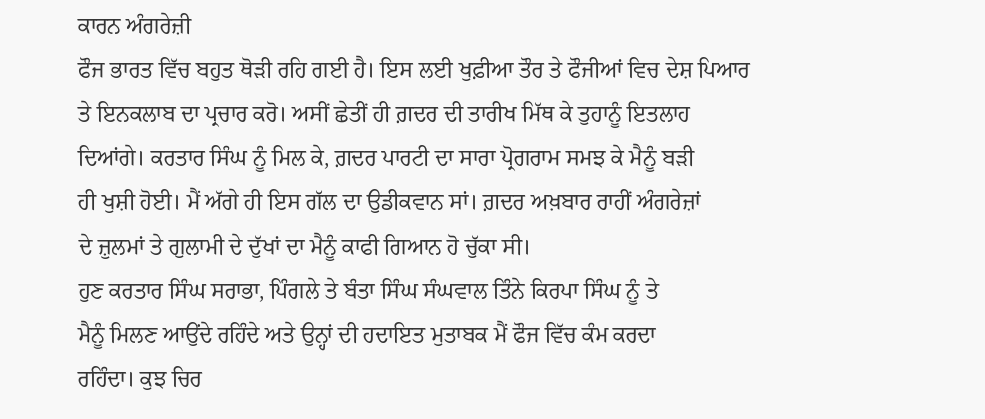ਕਾਰਨ ਅੰਗਰੇਜ਼ੀ
ਫੌਜ ਭਾਰਤ ਵਿੱਚ ਬਹੁਤ ਥੋੜੀ ਰਹਿ ਗਈ ਹੈ। ਇਸ ਲਈ ਖੁਫ਼ੀਆ ਤੌਰ ਤੇ ਫੌਜੀਆਂ ਵਿਚ ਦੇਸ਼ ਪਿਆਰ
ਤੇ ਇਨਕਲਾਬ ਦਾ ਪ੍ਰਚਾਰ ਕਰੋ। ਅਸੀਂ ਛੇਤੀਂ ਹੀ ਗ਼ਦਰ ਦੀ ਤਾਰੀਖ ਮਿੱਥ ਕੇ ਤੁਹਾਨੂੰ ਇਤਲਾਹ
ਦਿਆਂਗੇ। ਕਰਤਾਰ ਸਿੰਘ ਨੂੰ ਮਿਲ ਕੇ, ਗ਼ਦਰ ਪਾਰਟੀ ਦਾ ਸਾਰਾ ਪ੍ਰੋਗਰਾਮ ਸਮਝ ਕੇ ਮੈਨੂੰ ਬੜੀ
ਹੀ ਖੁਸ਼ੀ ਹੋਈ। ਮੈਂ ਅੱਗੇ ਹੀ ਇਸ ਗੱਲ ਦਾ ਉਡੀਕਵਾਨ ਸਾਂ। ਗ਼ਦਰ ਅਖ਼ਬਾਰ ਰਾਹੀਂ ਅੰਗਰੇਜ਼ਾਂ
ਦੇ ਜ਼ੁਲਮਾਂ ਤੇ ਗੁਲਾਮੀ ਦੇ ਦੁੱਖਾਂ ਦਾ ਮੈਨੂੰ ਕਾਫੀ ਗਿਆਨ ਹੋ ਚੁੱਕਾ ਸੀ।
ਹੁਣ ਕਰਤਾਰ ਸਿੰਘ ਸਰਾਭਾ, ਪਿੰਗਲੇ ਤੇ ਬੰਤਾ ਸਿੰਘ ਸੰਘਵਾਲ ਤਿੰਨੇ ਕਿਰਪਾ ਸਿੰਘ ਨੂੰ ਤੇ
ਮੈਨੂੰ ਮਿਲਣ ਆਉਂਦੇ ਰਹਿੰਦੇ ਅਤੇ ਉਨ੍ਹਾਂ ਦੀ ਹਦਾਇਤ ਮੁਤਾਬਕ ਮੈਂ ਫੌਜ ਵਿੱਚ ਕੰਮ ਕਰਦਾ
ਰਹਿੰਦਾ। ਕੁਝ ਚਿਰ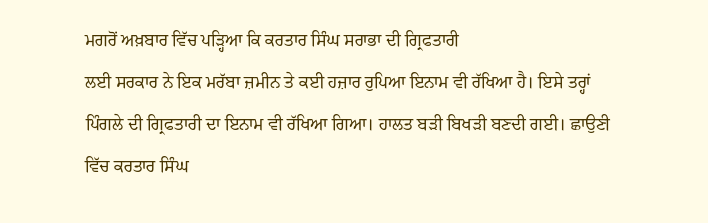ਮਗਰੋਂ ਅਖ਼ਬਾਰ ਵਿੱਚ ਪੜ੍ਹਿਆ ਕਿ ਕਰਤਾਰ ਸਿੰਘ ਸਰਾਭਾ ਦੀ ਗ੍ਰਿਫਤਾਰੀ
ਲਈ ਸਰਕਾਰ ਨੇ ਇਕ ਮਰੱਬਾ ਜ਼ਮੀਨ ਤੇ ਕਈ ਹਜ਼ਾਰ ਰੁਪਿਆ ਇਨਾਮ ਵੀ ਰੱਖਿਆ ਹੈ। ਇਸੇ ਤਰ੍ਹਾਂ
ਪਿੰਗਲੇ ਦੀ ਗ੍ਰਿਫਤਾਰੀ ਦਾ ਇਨਾਮ ਵੀ ਰੱਖਿਆ ਗਿਆ। ਹਾਲਤ ਬੜੀ ਬਿਖੜੀ ਬਣਦੀ ਗਈ। ਛਾਉਣੀ
ਵਿੱਚ ਕਰਤਾਰ ਸਿੰਘ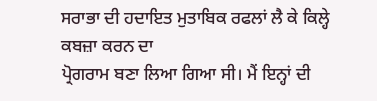ਸਰਾਭਾ ਦੀ ਹਦਾਇਤ ਮੁਤਾਬਿਕ ਰਫਲਾਂ ਲੈ ਕੇ ਕਿਲ੍ਹੇ ਕਬਜ਼ਾ ਕਰਨ ਦਾ
ਪ੍ਰੋਗਰਾਮ ਬਣਾ ਲਿਆ ਗਿਆ ਸੀ। ਮੈਂ ਇਨ੍ਹਾਂ ਦੀ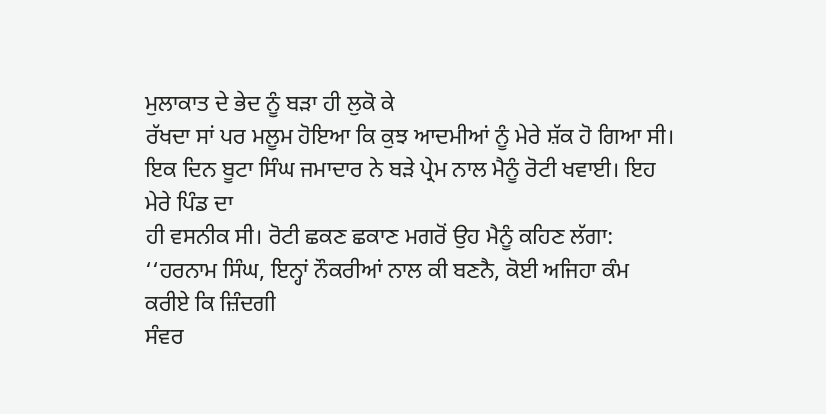ਮੁਲਾਕਾਤ ਦੇ ਭੇਦ ਨੂੰ ਬੜਾ ਹੀ ਲੁਕੋ ਕੇ
ਰੱਖਦਾ ਸਾਂ ਪਰ ਮਲੂਮ ਹੋਇਆ ਕਿ ਕੁਝ ਆਦਮੀਆਂ ਨੂੰ ਮੇਰੇ ਸ਼ੱਕ ਹੋ ਗਿਆ ਸੀ।
ਇਕ ਦਿਨ ਬੂਟਾ ਸਿੰਘ ਜਮਾਦਾਰ ਨੇ ਬੜੇ ਪ੍ਰੇਮ ਨਾਲ ਮੈਨੂੰ ਰੋਟੀ ਖਵਾਈ। ਇਹ ਮੇਰੇ ਪਿੰਡ ਦਾ
ਹੀ ਵਸਨੀਕ ਸੀ। ਰੋਟੀ ਛਕਣ ਛਕਾਣ ਮਗਰੋਂ ਉਹ ਮੈਨੂੰ ਕਹਿਣ ਲੱਗਾ:
‘‘ਹਰਨਾਮ ਸਿੰਘ, ਇਨ੍ਹਾਂ ਨੌਕਰੀਆਂ ਨਾਲ ਕੀ ਬਣਨੈ, ਕੋਈ ਅਜਿਹਾ ਕੰਮ ਕਰੀਏ ਕਿ ਜ਼ਿੰਦਗੀ
ਸੰਵਰ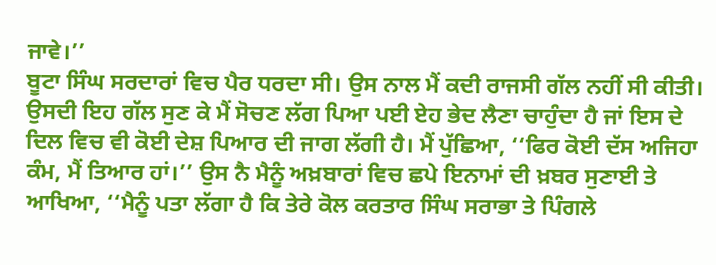ਜਾਵੇ।’’
ਬੂਟਾ ਸਿੰਘ ਸਰਦਾਰਾਂ ਵਿਚ ਪੈਰ ਧਰਦਾ ਸੀ। ਉਸ ਨਾਲ ਮੈਂ ਕਦੀ ਰਾਜਸੀ ਗੱਲ ਨਹੀਂ ਸੀ ਕੀਤੀ।
ਉਸਦੀ ਇਹ ਗੱਲ ਸੁਣ ਕੇ ਮੈਂ ਸੋਚਣ ਲੱਗ ਪਿਆ ਪਈ ਏਹ ਭੇਦ ਲੈਣਾ ਚਾਹੁੰਦਾ ਹੈ ਜਾਂ ਇਸ ਦੇ
ਦਿਲ ਵਿਚ ਵੀ ਕੋਈ ਦੇਸ਼ ਪਿਆਰ ਦੀ ਜਾਗ ਲੱਗੀ ਹੈ। ਮੈਂ ਪੁੱਛਿਆ, ‘‘ਫਿਰ ਕੋਈ ਦੱਸ ਅਜਿਹਾ
ਕੰਮ, ਮੈਂ ਤਿਆਰ ਹਾਂ।’’ ਉਸ ਨੈ ਮੈਨੂੰ ਅਖ਼ਬਾਰਾਂ ਵਿਚ ਛਪੇ ਇਨਾਮਾਂ ਦੀ ਖ਼ਬਰ ਸੁਣਾਈ ਤੇ
ਆਖਿਆ, ‘‘ਮੈਨੂੰ ਪਤਾ ਲੱਗਾ ਹੈ ਕਿ ਤੇਰੇ ਕੋਲ ਕਰਤਾਰ ਸਿੰਘ ਸਰਾਭਾ ਤੇ ਪਿੰਗਲੇ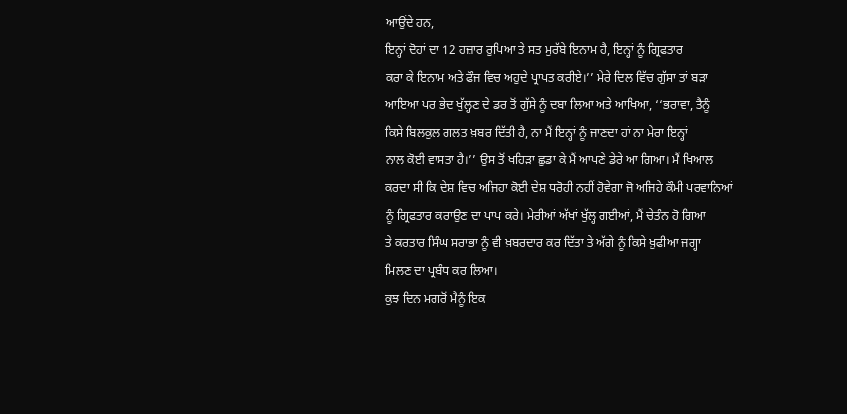ਆਉਂਦੇ ਹਨ,
ਇਨ੍ਹਾਂ ਦੋਹਾਂ ਦਾ 12 ਹਜ਼ਾਰ ਰੁਪਿਆ ਤੇ ਸਤ ਮੁਰੱਬੇ ਇਨਾਮ ਹੈ, ਇਨ੍ਹਾਂ ਨੂੰ ਗ੍ਰਿਫਤਾਰ
ਕਰਾ ਕੇ ਇਨਾਮ ਅਤੇ ਫੌਜ ਵਿਚ ਅਹੁਦੇ ਪ੍ਰਾਪਤ ਕਰੀਏ।’’ ਮੇਰੇ ਦਿਲ ਵਿੱਚ ਗੁੱਸਾ ਤਾਂ ਬੜਾ
ਆਇਆ ਪਰ ਭੇਦ ਖੁੱਲ੍ਹਣ ਦੇ ਡਰ ਤੋਂ ਗੁੱਸੇ ਨੂੰ ਦਬਾ ਲਿਆ ਅਤੇ ਆਖਿਆ, ‘‘ਭਰਾਵਾ, ਤੈਨੂੰ
ਕਿਸੇ ਬਿਲਕੁਲ ਗਲਤ ਖ਼ਬਰ ਦਿੱਤੀ ਹੈ, ਨਾ ਮੈਂ ਇਨ੍ਹਾਂ ਨੂੰ ਜਾਣਦਾ ਹਾਂ ਨਾ ਮੇਰਾ ਇਨ੍ਹਾਂ
ਨਾਲ ਕੋਈ ਵਾਸਤਾ ਹੈ।’’ ਉਸ ਤੋਂ ਖਹਿੜਾ ਛੁਡਾ ਕੇ ਮੈਂ ਆਪਣੇ ਡੇਰੇ ਆ ਗਿਆ। ਮੈਂ ਖਿਆਲ
ਕਰਦਾ ਸੀ ਕਿ ਦੇਸ਼ ਵਿਚ ਅਜਿਹਾ ਕੋਈ ਦੇਸ਼ ਧਰੋਹੀ ਨਹੀਂ ਹੋਵੇਗਾ ਜੋ ਅਜਿਹੇ ਕੌਮੀ ਪਰਵਾਨਿਆਂ
ਨੂੰ ਗ੍ਰਿਫਤਾਰ ਕਰਾਉਣ ਦਾ ਪਾਪ ਕਰੇ। ਮੇਰੀਆਂ ਅੱਖਾਂ ਖੁੱਲ੍ਹ ਗਈਆਂ, ਮੈਂ ਚੇਤੰਨ ਹੋ ਗਿਆ
ਤੇ ਕਰਤਾਰ ਸਿੰਘ ਸਰਾਭਾ ਨੂੰ ਵੀ ਖ਼ਬਰਦਾਰ ਕਰ ਦਿੱਤਾ ਤੇ ਅੱਗੇ ਨੂੰ ਕਿਸੇ ਖ਼ੁਫੀਆ ਜਗ੍ਹਾ
ਮਿਲਣ ਦਾ ਪ੍ਰਬੰਧ ਕਰ ਲਿਆ।
ਕੁਝ ਦਿਨ ਮਗਰੋਂ ਮੈਨੂੰ ਇਕ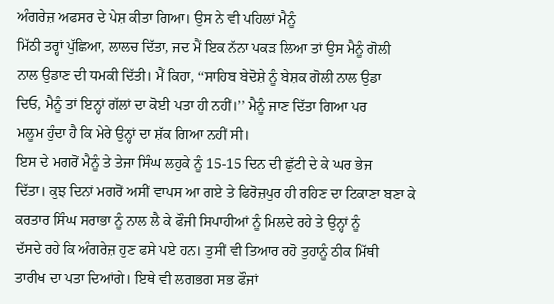ਅੰਗਰੇਜ਼ ਅਫਸਰ ਦੇ ਪੇਸ਼ ਕੀਤਾ ਗਿਆ। ਉਸ ਨੇ ਵੀ ਪਹਿਲਾਂ ਮੈਨੂੰ
ਮਿੱਠੀ ਤਰ੍ਹਾਂ ਪੁੱਛਿਆ, ਲਾਲਚ ਦਿੱਤਾ, ਜਦ ਮੈਂ ਇਕ ਨੱਨਾ ਪਕੜ ਲਿਆ ਤਾਂ ਉਸ ਮੈਨੂੰ ਗੋਲੀ
ਨਾਲ ਉਡਾਣ ਦੀ ਧਮਕੀ ਦਿੱਤੀ। ਮੈਂ ਕਿਹਾ, ‘‘ਸਾਹਿਬ ਬੇਦੋਸ਼ੇ ਨੂੰ ਬੇਸ਼ਕ ਗੋਲੀ ਨਾਲ ਉਡਾ
ਦਿਓ, ਮੈਨੂੰ ਤਾਂ ਇਨ੍ਹਾਂ ਗੱਲਾਂ ਦਾ ਕੋਈ ਪਤਾ ਹੀ ਨਹੀਂ।’’ ਮੈਨੂੰ ਜਾਣ ਦਿੱਤਾ ਗਿਆ ਪਰ
ਮਲੂਮ ਹੁੰਦਾ ਹੈ ਕਿ ਮੇਰੇ ਉਨ੍ਹਾਂ ਦਾ ਸ਼ੱਕ ਗਿਆ ਨਹੀਂ ਸੀ।
ਇਸ ਦੇ ਮਗਰੋਂ ਮੈਨੂੰ ਤੇ ਤੇਜਾ ਸਿੰਘ ਲਹੁਕੇ ਨੂੰ 15-15 ਦਿਨ ਦੀ ਛੁੱਟੀ ਦੇ ਕੇ ਘਰ ਭੇਜ
ਦਿੱਤਾ। ਕੁਝ ਦਿਨਾਂ ਮਗਰੋਂ ਅਸੀਂ ਵਾਪਸ ਆ ਗਏ ਤੇ ਫਿਰੋਜ਼ਪੁਰ ਹੀ ਰਹਿਣ ਦਾ ਟਿਕਾਣਾ ਬਣਾ ਕੇ
ਕਰਤਾਰ ਸਿੰਘ ਸਰਾਭਾ ਨੂੰ ਨਾਲ ਲੈ ਕੇ ਫੌਜੀ ਸਿਪਾਹੀਆਂ ਨੂੰ ਮਿਲਦੇ ਰਹੇ ਤੇ ਉਨ੍ਹਾਂ ਨੂੰ
ਦੱਸਦੇ ਰਹੇ ਕਿ ਅੰਗਰੇਜ਼ ਹੁਣ ਫਸੇ ਪਏ ਹਨ। ਤੁਸੀਂ ਵੀ ਤਿਆਰ ਰਹੋ ਤੁਹਾਨੂੰ ਠੀਕ ਮਿੱਥੀ
ਤਾਰੀਖ ਦਾ ਪਤਾ ਦਿਆਂਗੇ। ਇਥੇ ਵੀ ਲਗਭਗ ਸਭ ਫੌਜਾਂ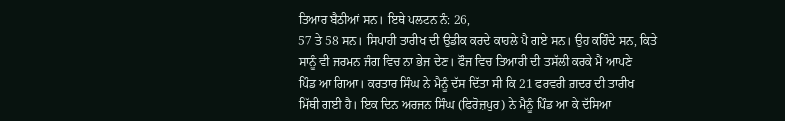ਤਿਆਰ ਬੈਠੀਆਂ ਸਨ। ਇਥੇ ਪਲਟਨ ਨੰ: 26,
57 ਤੇ 58 ਸਨ। ਸਿਪਾਹੀ ਤਾਰੀਖ ਦੀ ਉਡੀਕ ਕਰਦੇ ਕਾਹਲੇ ਪੈ ਗਏ ਸਨ। ਉਹ ਕਹਿੰਦੇ ਸਨ, ਕਿਤੇ
ਸਾਨੂੰ ਵੀ ਜਰਮਨ ਜੰਗ ਵਿਚ ਨਾ ਭੇਜ ਦੇਣ। ਫੌਜ ਵਿਚ ਤਿਆਰੀ ਦੀ ਤਸੱਲੀ ਕਰਕੇ ਮੈਂ ਆਪਣੇ
ਪਿੰਡ ਆ ਗਿਆ। ਕਰਤਾਰ ਸਿੰਘ ਨੇ ਮੈਨੂੰ ਦੱਸ ਦਿੱਤਾ ਸੀ ਕਿ 21 ਫਰਵਰੀ ਗ਼ਦਰ ਦੀ ਤਾਰੀਖ
ਮਿੱਥੀ ਗਈ ਹੈ। ਇਕ ਦਿਨ ਅਰਜਨ ਸਿੰਘ (ਫਿਰੋਜ਼ਪੁਰ) ਨੇ ਮੈਨੂੰ ਪਿੰਡ ਆ ਕੇ ਦੱਸਿਆ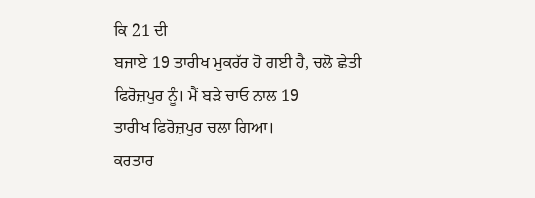ਕਿ 21 ਦੀ
ਬਜਾਏ 19 ਤਾਰੀਖ ਮੁਕਰੱਰ ਹੋ ਗਈ ਹੈ, ਚਲੋ ਛੇਤੀ ਫਿਰੋਜ਼ਪੁਰ ਨੂੰ। ਮੈਂ ਬੜੇ ਚਾਓ ਨਾਲ 19
ਤਾਰੀਖ ਫਿਰੋਜ਼ਪੁਰ ਚਲਾ ਗਿਆ।
ਕਰਤਾਰ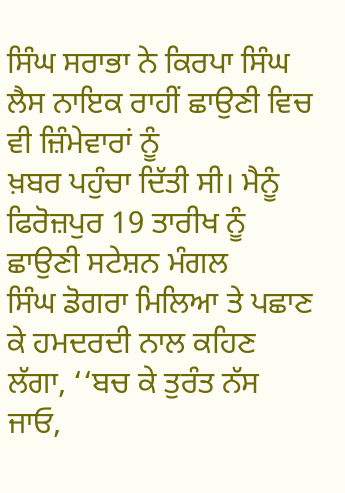ਸਿੰਘ ਸਰਾਭਾ ਨੇ ਕਿਰਪਾ ਸਿੰਘ ਲੈਸ ਨਾਇਕ ਰਾਹੀਂ ਛਾਉਣੀ ਵਿਚ ਵੀ ਜ਼ਿੰਮੇਵਾਰਾਂ ਨੂੰ
ਖ਼ਬਰ ਪਹੁੰਚਾ ਦਿੱਤੀ ਸੀ। ਮੈਨੂੰ ਫਿਰੋਜ਼ਪੁਰ 19 ਤਾਰੀਖ ਨੂੰ ਛਾਉਣੀ ਸਟੇਸ਼ਨ ਮੰਗਲ
ਸਿੰਘ ਡੋਗਰਾ ਮਿਲਿਆ ਤੇ ਪਛਾਣ ਕੇ ਹਮਦਰਦੀ ਨਾਲ ਕਹਿਣ ਲੱਗਾ, ‘‘ਬਚ ਕੇ ਤੁਰੰਤ ਨੱਸ ਜਾਓ,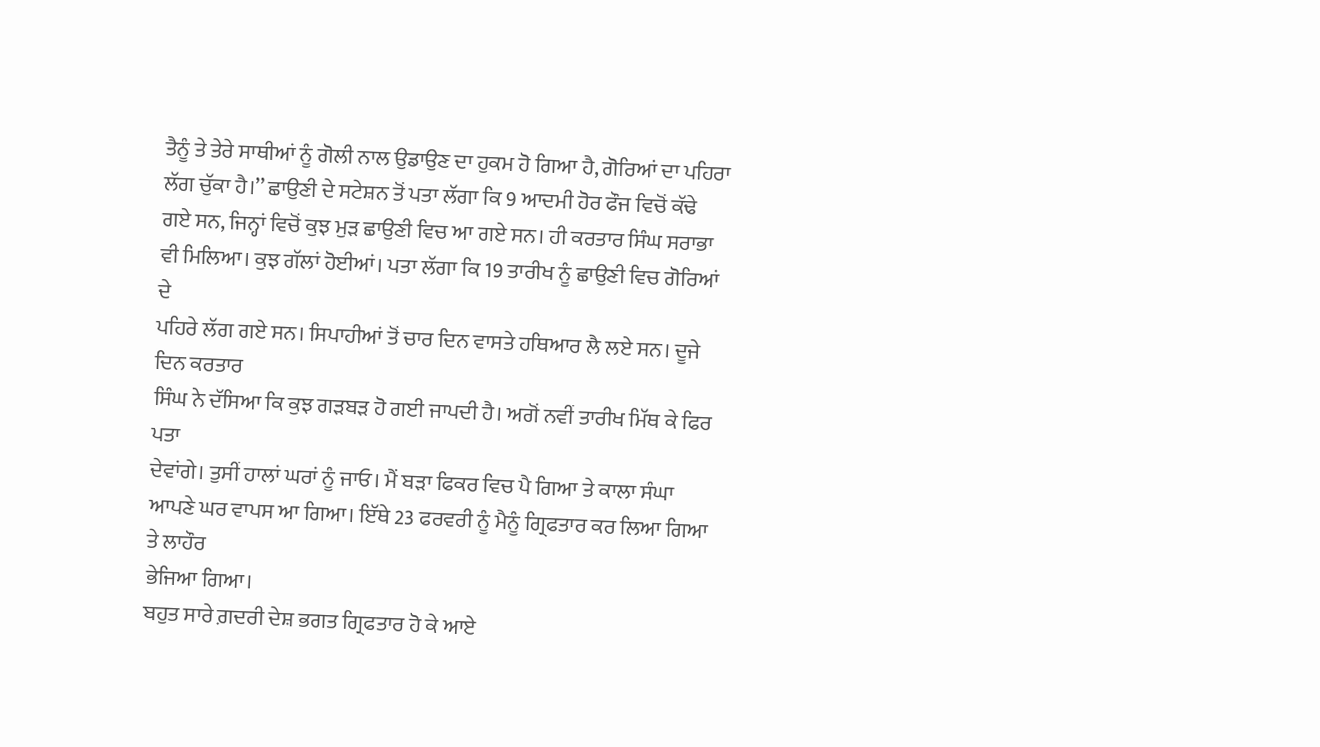ਤੈਨੂੰ ਤੇ ਤੇਰੇ ਸਾਥੀਆਂ ਨੂੰ ਗੋਲੀ ਨਾਲ ਉਡਾਉਣ ਦਾ ਹੁਕਮ ਹੋ ਗਿਆ ਹੈ, ਗੋਰਿਆਂ ਦਾ ਪਹਿਰਾ
ਲੱਗ ਚੁੱਕਾ ਹੈ।’’ ਛਾਉਣੀ ਦੇ ਸਟੇਸ਼ਨ ਤੋਂ ਪਤਾ ਲੱਗਾ ਕਿ 9 ਆਦਮੀ ਹੋਰ ਫੌਜ ਵਿਚੋਂ ਕੱਢੇ
ਗਏ ਸਨ, ਜਿਨ੍ਹਾਂ ਵਿਚੋਂ ਕੁਝ ਮੁੜ ਛਾਉਣੀ ਵਿਚ ਆ ਗਏ ਸਨ। ਹੀ ਕਰਤਾਰ ਸਿੰਘ ਸਰਾਭਾ
ਵੀ ਮਿਲਿਆ। ਕੁਝ ਗੱਲਾਂ ਹੋਈਆਂ। ਪਤਾ ਲੱਗਾ ਕਿ 19 ਤਾਰੀਖ ਨੂੰ ਛਾਉਣੀ ਵਿਚ ਗੋਰਿਆਂ ਦੇ
ਪਹਿਰੇ ਲੱਗ ਗਏ ਸਨ। ਸਿਪਾਹੀਆਂ ਤੋਂ ਚਾਰ ਦਿਨ ਵਾਸਤੇ ਹਥਿਆਰ ਲੈ ਲਏ ਸਨ। ਦੂਜੇ ਦਿਨ ਕਰਤਾਰ
ਸਿੰਘ ਨੇ ਦੱਸਿਆ ਕਿ ਕੁਝ ਗੜਬੜ ਹੋ ਗਈ ਜਾਪਦੀ ਹੈ। ਅਗੋਂ ਨਵੀਂ ਤਾਰੀਖ ਮਿੱਥ ਕੇ ਫਿਰ ਪਤਾ
ਦੇਵਾਂਗੇ। ਤੁਸੀਂ ਹਾਲਾਂ ਘਰਾਂ ਨੂੰ ਜਾਓ। ਮੈਂ ਬੜਾ ਫਿਕਰ ਵਿਚ ਪੈ ਗਿਆ ਤੇ ਕਾਲਾ ਸੰਘਾ
ਆਪਣੇ ਘਰ ਵਾਪਸ ਆ ਗਿਆ। ਇੱਥੇ 23 ਫਰਵਰੀ ਨੂੰ ਮੈਨੂੰ ਗ੍ਰਿਫਤਾਰ ਕਰ ਲਿਆ ਗਿਆ ਤੇ ਲਾਹੌਰ
ਭੇਜਿਆ ਗਿਆ।
ਬਹੁਤ ਸਾਰੇ ਗ਼ਦਰੀ ਦੇਸ਼ ਭਗਤ ਗ੍ਰਿਫਤਾਰ ਹੋ ਕੇ ਆਏ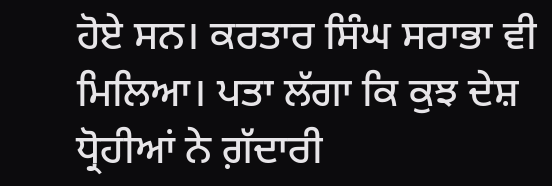ਹੋਏ ਸਨ। ਕਰਤਾਰ ਸਿੰਘ ਸਰਾਭਾ ਵੀ
ਮਿਲਿਆ। ਪਤਾ ਲੱਗਾ ਕਿ ਕੁਝ ਦੇਸ਼ ਧ੍ਰੋਹੀਆਂ ਨੇ ਗ਼ੱਦਾਰੀ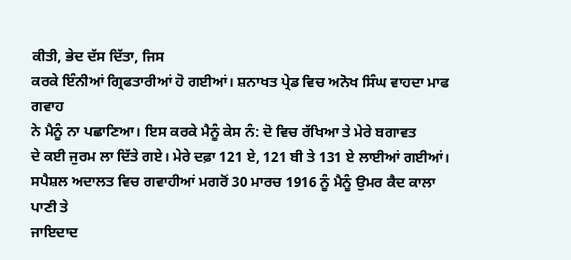ਕੀਤੀ, ਭੇਦ ਦੱਸ ਦਿੱਤਾ, ਜਿਸ
ਕਰਕੇ ਇੰਨੀਆਂ ਗ੍ਰਿਫਤਾਰੀਆਂ ਹੋ ਗਈਆਂ। ਸ਼ਨਾਖਤ ਪ੍ਰੇਡ ਵਿਚ ਅਨੋਖ ਸਿੰਘ ਵਾਹਦਾ ਮਾਫ ਗਵਾਹ
ਨੇ ਮੈਨੂੰ ਨਾ ਪਛਾਣਿਆ। ਇਸ ਕਰਕੇ ਮੈਨੂੰ ਕੇਸ ਨੰ: ਦੋ ਵਿਚ ਰੱਖਿਆ ਤੇ ਮੇਰੇ ਬਗਾਵਤ
ਦੇ ਕਈ ਜੁਰਮ ਲਾ ਦਿੱਤੇ ਗਏ। ਮੇਰੇ ਦਫ਼ਾ 121 ਏ, 121 ਬੀ ਤੇ 131 ਏ ਲਾਈਆਂ ਗਈਆਂ।
ਸਪੈਸ਼ਲ ਅਦਾਲਤ ਵਿਚ ਗਵਾਹੀਆਂ ਮਗਰੋਂ 30 ਮਾਰਚ 1916 ਨੂੰ ਮੈਨੂੰ ਉਮਰ ਕੈਦ ਕਾਲਾ ਪਾਣੀ ਤੇ
ਜਾਇਦਾਦ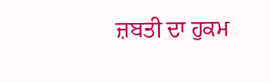ਜ਼ਬਤੀ ਦਾ ਹੁਕਮ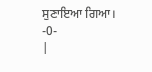ਸੁਣਾਇਆ ਗਿਆ।
-0-
|